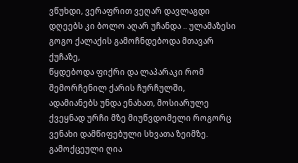ვწუხდი, ვერაფრით ვეღარ დავლაგდი დღეებს კი ბოლო აღარ უჩანდა .. ულამაზესი გოგო ქალაქის გამოჩნდებოდა მთავარ ქუჩაზე,
წყდებოდა ფიქრი და ლაპარაკი რომ შემორჩენილ ქარის ჩურჩულში,
ადამიანებს უნდა ენახათ, მოსიარულე ქვეყნად ურჩი მზე მიუწვდომელი როგორც ვენახი დამწიფებული სხვათა ზეიმზე.
გამოქცეული ღია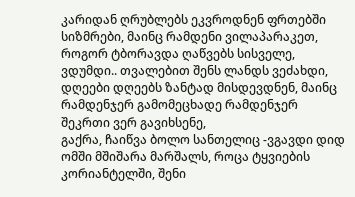კარიდან ღრუბლებს ეკვროდნენ ფრთებში სიზმრები, მაინც რამდენი ვილაპარაკეთ, როგორ ტბორავდა ღაწვებს სისველე,
ვდუმდი.. თვალებით შენს ლანდს ვეძახდი, დღეები დღეებს ზანტად მისდევდნენ, მაინც რამდენჯერ გამომეცხადე რამდენჯერ შეკრთი ვერ გავიხსენე,
გაქრა, ჩაიწვა ბოლო სანთელიც -ვგავდი დიდ ომში მშიშარა მარშალს, როცა ტყვიების კორიანტელში, შენი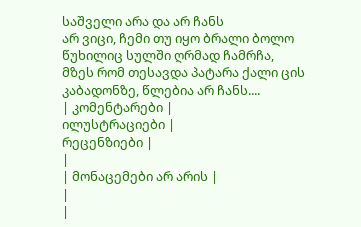საშველი არა და არ ჩანს
არ ვიცი, ჩემი თუ იყო ბრალი ბოლო წუხილიც სულში ღრმად ჩამრჩა, მზეს რომ თესავდა პატარა ქალი ცის კაბადონზე, წლებია არ ჩანს....
| კომენტარები |
ილუსტრაციები |
რეცენზიები |
|
| მონაცემები არ არის |
|
|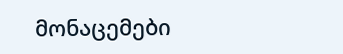მონაცემები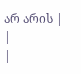არ არის |
|
|